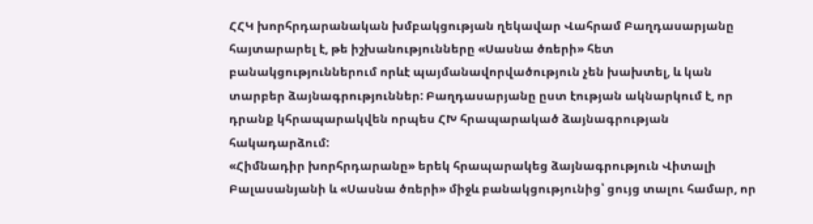ՀՀԿ խորհրդարանական խմբակցության ղեկավար Վահրամ Բաղդասարյանը հայտարարել է, թե իշխանությունները «Սասնա ծռերի» հետ բանակցություններում որևէ պայմանավորվածություն չեն խախտել, և կան տարբեր ձայնագրություններ: Բաղդասարյանը ըստ էության ակնարկում է, որ դրանք կհրապարակվեն որպես ՀԽ հրապարակած ձայնագրության հակադարձում:
«Հիմնադիր խորհրդարանը» երեկ հրապարակեց ձայնագրություն Վիտալի Բալասանյանի և «Սասնա ծռերի» միջև բանակցությունից՝ ցույց տալու համար, որ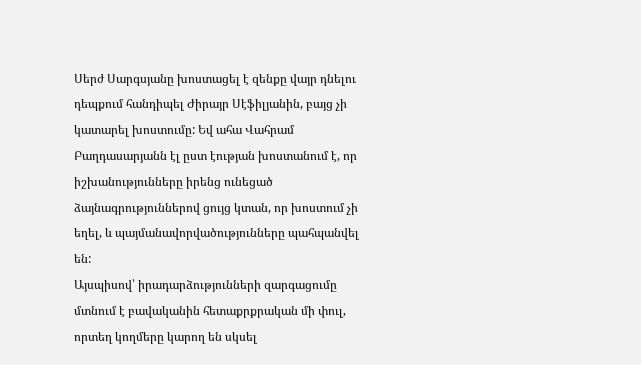Սերժ Սարգսյանը խոստացել է զենքը վայր դնելու դեպքում հանդիպել Ժիրայր Սէֆիլյանին, բայց չի կատարել խոստումը: Եվ ահա Վահրամ Բաղդասարյանն էլ ըստ էության խոստանում է, որ իշխանությունները իրենց ունեցած ձայնագրություններով ցույց կտան, որ խոստում չի եղել, և պայմանավորվածությունները պահպանվել են:
Այսպիսով՝ իրադարձությունների զարգացումը մտնում է բավականին հետաքրքրական մի փուլ, որտեղ կողմերը կարող են սկսել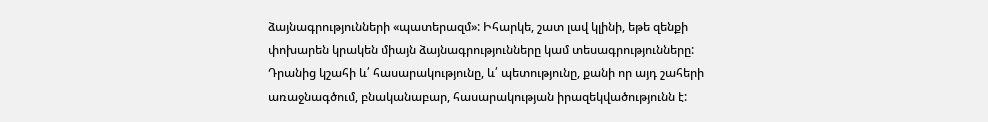ձայնագրությունների «պատերազմ»: Իհարկե, շատ լավ կլինի, եթե զենքի փոխարեն կրակեն միայն ձայնագրությունները կամ տեսագրությունները: Դրանից կշահի և՛ հասարակությունը, և՛ պետությունը, քանի որ այդ շահերի առաջնագծում, բնականաբար, հասարակության իրազեկվածությունն է: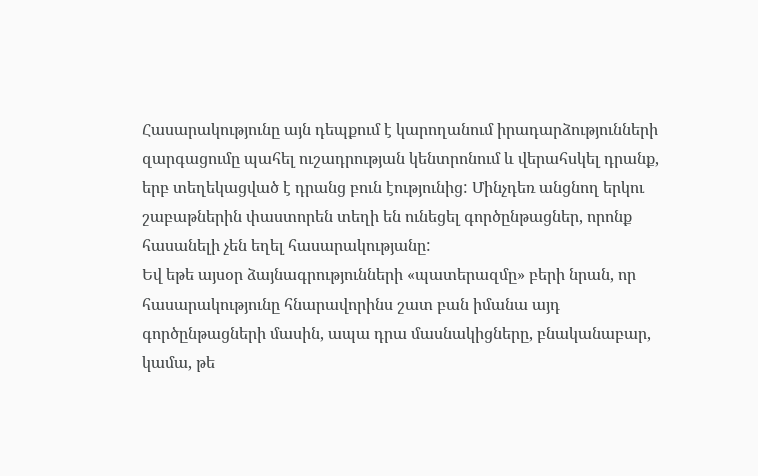Հասարակությունը այն դեպքում է կարողանում իրադարձությունների զարգացումը պահել ուշադրության կենտրոնում և վերահսկել դրանք, երբ տեղեկացված է դրանց բուն էությունից: Մինչդեռ անցնող երկու շաբաթներին փաստորեն տեղի են ունեցել գործընթացներ, որոնք հասանելի չեն եղել հասարակությանը:
Եվ եթե այսօր ձայնագրությունների «պատերազմը» բերի նրան, որ հասարակությունը հնարավորինս շատ բան իմանա այդ գործընթացների մասին, ապա դրա մասնակիցները, բնականաբար, կամա, թե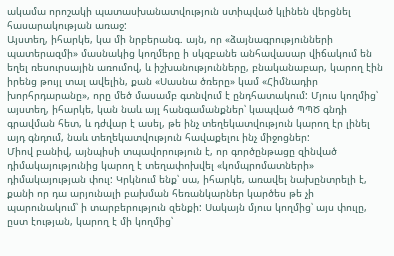ակամա որոշակի պատասխանատվություն ստիպված կլինեն վերցնել հասարակության առաջ:
Այստեղ, իհարկե, կա մի նրբերանգ. այն, որ «ձայնագրությունների պատերազմի» մասնակից կողմերը ի սկզբանե անհավասար վիճակում են եղել ռեսուրսային առումով, և իշխանությունները, բնականաբար, կարող էին իրենց թույլ տալ ավելին, քան «Սասնա ծռերը» կամ «Հիմնադիր խորհրդարանը», որը մեծ մասամբ գտնվում է ընդհատակում: Մյուս կողմից՝ այստեղ, իհարկե, կան նաև այլ հանգամանքներ՝ կապված ՊՊԾ գնդի գրավման հետ, և դժվար է ասել, թե ինչ տեղեկատվություն կարող էր լինել այդ գնդում, նաև տեղեկատվություն հավաքելու ինչ միջոցներ:
Միով բանիվ, այնպիսի տպավորություն է, որ գործընթացը զինված դիմակայությունից կարող է տեղափոխվել «կոմպրոմատների» դիմակայության փուլ: Կրկնում ենք՝ սա, իհարկե, առավել նախընտրելի է, քանի որ դա արյունալի բախման հեռանկարներ կարծես թե չի պարունակում՝ ի տարբերություն զենքի: Սակայն մյուս կողմից՝ այս փուլը, ըստ էության, կարող է մի կողմից՝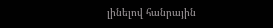լինելով հանրային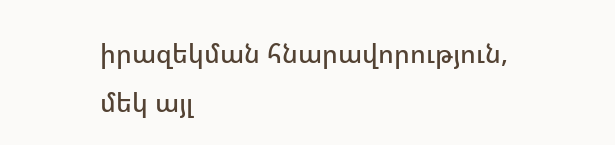իրազեկման հնարավորություն, մեկ այլ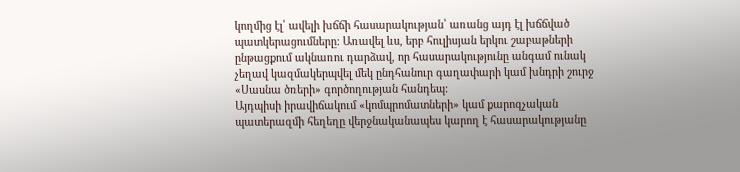կողմից էլ՝ ավելի խճճի հասարակության՝ առանց այդ էլ խճճված պատկերացումները: Առավել ևս, երբ հուլիսյան երկու շաբաթների ընթացքում ակնառու դարձավ, որ հասարակությունը անգամ ունակ չեղավ կազմակերպվել մեկ ընդհանուր գաղափարի կամ խնդրի շուրջ «Սասնա ծռերի» գործողության հանդեպ:
Այդպիսի իրավիճակում «կոմպրոմատների» կամ քարոզչական պատերազմի հեղեղը վերջնականապես կարող է հասարակությանը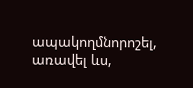ապակողմնորոշել, առավել ևս,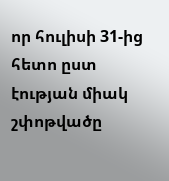որ հուլիսի 31-ից հետո ըստ էության միակ շփոթվածը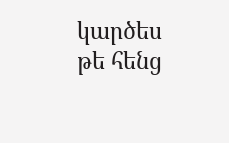կարծես թե հենց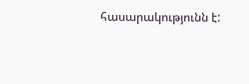հասարակությունն է: